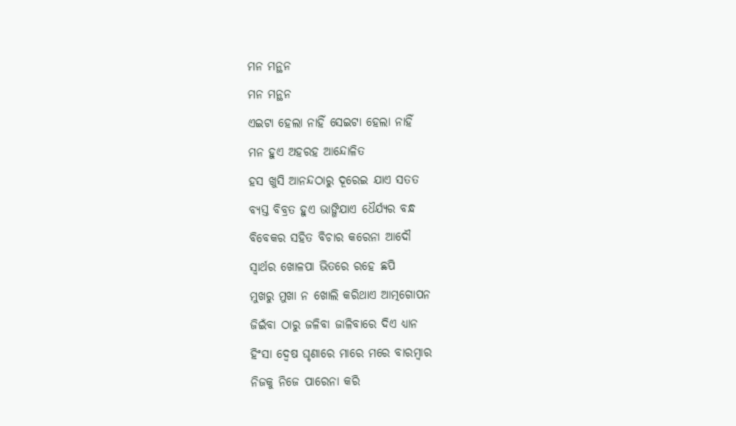ମନ ମନ୍ଥନ
ମନ ମନ୍ଥନ
ଏଇଟା ହେଲା ନାହିଁ ସେଇଟା ହେଲା ନାହିଁ
ମନ ହୁଏ ଅହରହ ଆନ୍ଦୋଳିତ
ହସ ଖୁସି ଆନନ୍ଦଠାରୁ ଦୂରେଇ ଯାଏ ସତତ
ବ୍ୟସ୍ତ ବିବ୍ରତ ହୁଏ ଭାଙ୍ଗିଯାଏ ଧୈର୍ଯ୍ୟର ବନ୍ଧ
ବିବେକର ସହିତ ବିଚାର କରେନା ଆଦୌ
ସ୍ଵାର୍ଥର ଖୋଳପା ଭିତରେ ରହେ ଛପି
ମୁଖରୁ ମୁଖା ନ ଖୋଲି କରିଥାଏ ଆତ୍ମଗୋପନ
ଜିଇଁବା ଠାରୁ ଜଳିବା ଜାଳିବାରେ ଦିଏ ଧ୍ୟାନ
ହିଂସା ଦ୍ୱେଷ ଘୃଣାରେ ମାରେ ମରେ ବାରମ୍ବାର
ନିଜକୁ ନିଜେ ପାରେନା କରି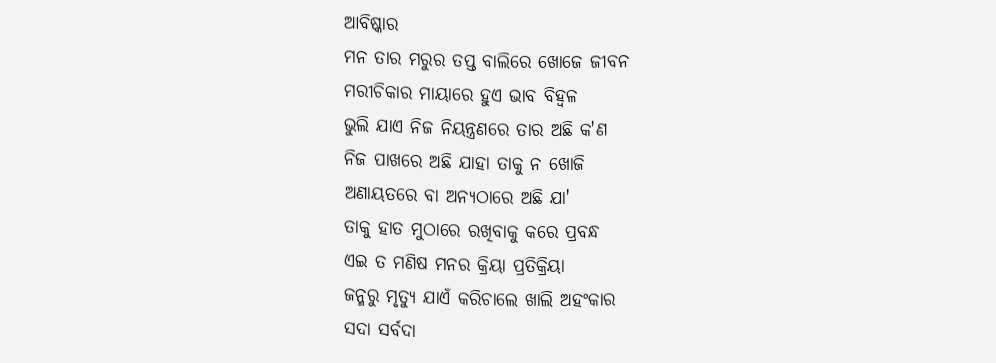ଆବିଷ୍କାର
ମନ ତାର ମରୁର ତପ୍ତ ବାଲିରେ ଖୋଜେ ଜୀବନ
ମରୀଚିକାର ମାୟାରେ ହୁଏ ଭାବ ବିହ୍ଵଳ
ଭୁଲି ଯାଏ ନିଜ ନିୟନ୍ତ୍ରଣରେ ତାର ଅଛି କ'ଣ
ନିଜ ପାଖରେ ଅଛି ଯାହା ତାକୁ ନ ଖୋଜି
ଅଣାୟତରେ ବା ଅନ୍ୟଠାରେ ଅଛି ଯା'
ତାକୁ ହାତ ମୁଠାରେ ରଖିବାକୁ କରେ ପ୍ରବନ୍ଧ
ଏଇ ତ ମଣିଷ ମନର କ୍ରିୟା ପ୍ରତିକ୍ରିୟା
ଜନ୍ମରୁ ମୃତ୍ୟୁ ଯାଏଁ କରିଚାଲେ ଖାଲି ଅହଂକାର
ସଦା ସର୍ବଦା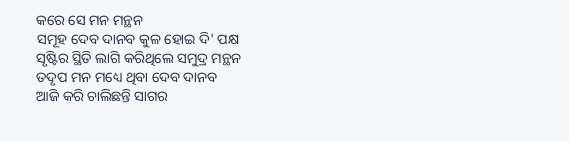କରେ ସେ ମନ ମନ୍ଥନ
ସମୂହ ଦେବ ଦାନବ କୁଳ ହୋଇ ଦି' ପକ୍ଷ
ସୃଷ୍ଟିର ସ୍ଥିତି ଲାଗି କରିଥିଲେ ସମୁଦ୍ର ମନ୍ଥନ
ତଦୃପ ମନ ମଧ୍ୟେ ଥିବା ଦେବ ଦାନବ
ଆଜି କରି ଚାଲିଛନ୍ତି ସାଗର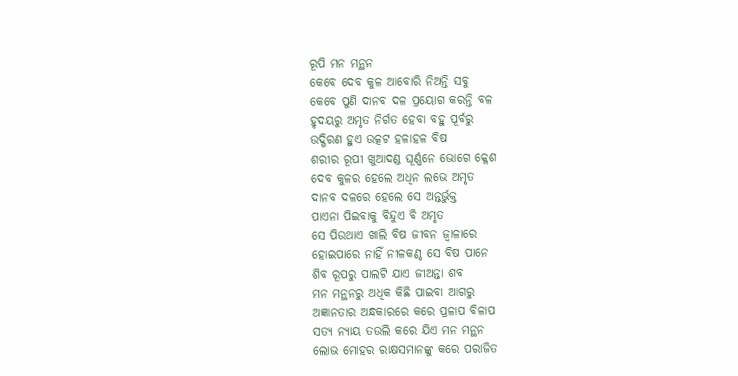ରୂପି ମନ ମନ୍ଥନ
କେବେ ଦେବ କୁଳ ଆବୋରି ନିଅନ୍ତି ସବୁ
କେବେ ପୁଣି ଦାନବ ଦଳ ପ୍ରୟୋଗ କରନ୍ତି ବଳ
ହୃଦୟରୁ ଅମୃତ ନିର୍ଗତ ହେବା ବହୁ ପୂର୍ବରୁ
ଉଦ୍ଗିରଣ ହୁଏ ଉତ୍କଟ ହଳାହଳ ବିଷ
ଶରୀର ରୂପୀ ଖୁଆଦଣ୍ଡ ଘୂର୍ଣ୍ଣନେ ଭୋଗେ କ୍ଳେଶ
ଦେବ କୁଳର ହେଲେ ଅଧିନ ଲଭେ ଅମୃତ
ଦାନବ ଦଳରେ ହେଲେ ସେ ଅନ୍ତର୍ଭୁକ୍ତ
ପାଏନା ପିଇବାକୁ ବିନ୍ଦୁଏ ବି ଅମୃତ
ସେ ପିଉଥାଏ ଖାଲି ବିଷ ଜୀବନ ଜ୍ଵାଳାରେ
ହୋଇପାରେ ନାହିଁ ନୀଳକଣ୍ଠ ସେ ବିଷ ପାନେ
ଶିବ ରୂପରୁ ପାଲଟି ଯାଏ ଜୀଅନ୍ତା ଶବ
ମନ ମନ୍ଥନରୁ ଅଧିକ କିଛି ପାଇବା ଆଗରୁ
ଅଜ୍ଞାନତାର ଅନ୍ଧକାରରେ କରେ ପ୍ରଳାପ ବିଳାପ
ସତ୍ୟ ନ୍ୟାୟ ତଉଲି କରେ ଯିଏ ମନ ମନ୍ଥନ
ଲୋଭ ମୋହର ରାକ୍ଷସମାନଙ୍କୁ କରେ ପରାଜିତ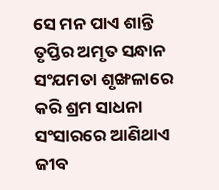ସେ ମନ ପାଏ ଶାନ୍ତି ତୃପ୍ତିର ଅମୃତ ସନ୍ଧାନ
ସଂଯମତା ଶୃଙ୍ଖଳାରେ କରି ଶ୍ରମ ସାଧନା
ସଂସାରରେ ଆଣିଥାଏ ଜୀବ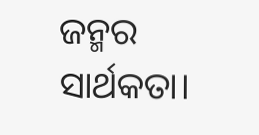ଜନ୍ମର ସାର୍ଥକତା।